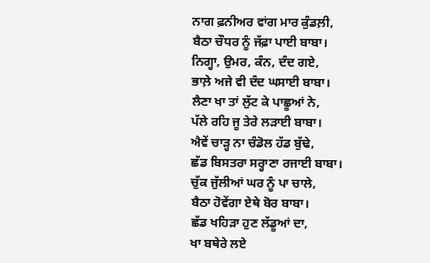ਨਾਗ ਫ਼ਨੀਅਰ ਵਾਂਗ ਮਾਰ ਕੁੰਡਲ਼ੀ,
ਬੈਠਾ ਚੌਧਰ ਨੂੰ ਜੱਫ਼ਾ ਪਾਈ ਬਾਬਾ।
ਨਿਗ੍ਹਾ, ਉਮਰ, ਕੰਨ, ਦੰਦ ਗਏ,
ਭਾਲ਼ੇ ਅਜੇ ਵੀ ਦੰਦ ਘਸਾਈ ਬਾਬਾ।
ਲੈਣਾ ਖਾ ਤਾਂ ਲੁੱਟ ਕੇ ਪਾਛੂਆਂ ਨੇ,
ਪੱਲੇ ਰਹਿ ਜੂ ਤੇਰੇ ਲੜਾਈ ਬਾਬਾ।
ਐਵੇਂ ਚਾੜ੍ਹ ਨਾ ਚੰਡੋਲ ਹੱਡ ਬੁੱਢੇ,
ਛੱਡ ਬਿਸਤਰਾ ਸਰ੍ਹਾਣਾ ਰਜਾਈ ਬਾਬਾ।
ਚੁੱਕ ਜੁੱਲੀਆਂ ਘਰ ਨੂੰ ਪਾ ਚਾਲੇ,
ਬੈਠਾ ਹੋਵੇਂਗਾ ਏਥੇ ਬੋਰ ਬਾਬਾ।
ਛੱਡ ਖਹਿੜਾ ਹੁਣ ਲੱਡੂਆਂ ਦਾ,
ਖਾ ਬਥੇਰੇ ਲਏ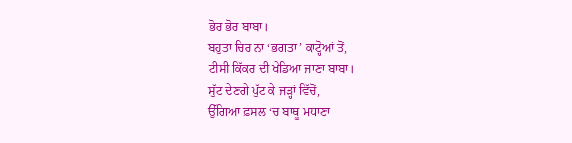ਭੋਰ ਭੋਰ ਬਾਬਾ।
ਬਹੁਤਾ ਚਿਰ ਨਾ ‘ਭਗਤਾ’ ਕਾਟ੍ਹੋਆਂ ਤੋਂ,
ਟੀਸੀ ਕਿੱਕਰ ਦੀ ਖੇਡਿਆ ਜਾਣਾ ਬਾਬਾ।
ਸੁੱਟ ਦੇਣਗੇ ਪੁੱਟ ਕੇ ਜੜ੍ਹਾਂ ਵਿੱਚੋਂ,
ਉੱਗਿਆ ਫ਼ਸਲ ‘ਚ ਬਾਥੂ ਮਧਾਣਾ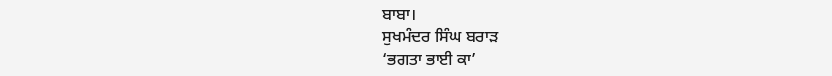ਬਾਬਾ।
ਸੁਖਮੰਦਰ ਸਿੰਘ ਬਰਾੜ
‘ਭਗਤਾ ਭਾਈ ਕਾ’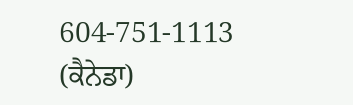604-751-1113 (ਕੈਨੇਡਾ)